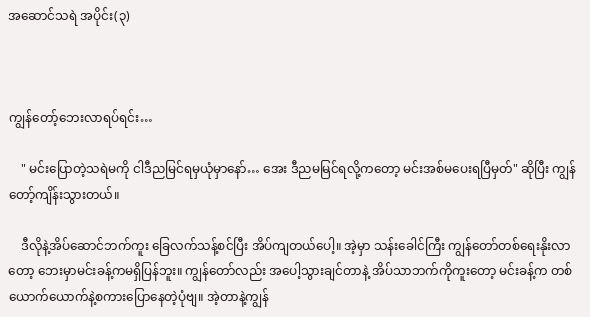အဆောင်သရဲ အပိုင်း(၃)



ကျွန်တော့်ဘေးလာရပ်ရင်း…

    " မင်းပြောတဲ့သရဲမကို ငါဒီညမြင်ရမှယုံမှာနော်… အေး ဒီညမမြင်ရလို့ကတော့ မင်းအစ်မပေးရပြီမှတ်" ဆိုပြီး ကျွန်တော့်ကျိန်းသွားတယ်။

    ဒီလိုနဲ့အိပ်ဆောင်ဘက်ကူး ခြေလက်သန့်စင်ပြီး အိပ်ကျတယ်ပေါ့။ အဲ့မှာ သန်းခေါင်ကြီး ကျွန်တော်တစ်ရေးနိုးလာတော့ ဘေးမှာမင်းခန့်ကမရှိပြန်ဘူး။ ကျွန်တော်လည်း အပေါ့သွားချင်တာနဲ့ အိပ်သာဘက်ကိုကူးတော့ မင်းခန့်က တစ်ယောက်ယောက်နဲ့စကားပြောနေတဲ့ပုံဗျ။ အဲ့တာနဲ့ကျွန်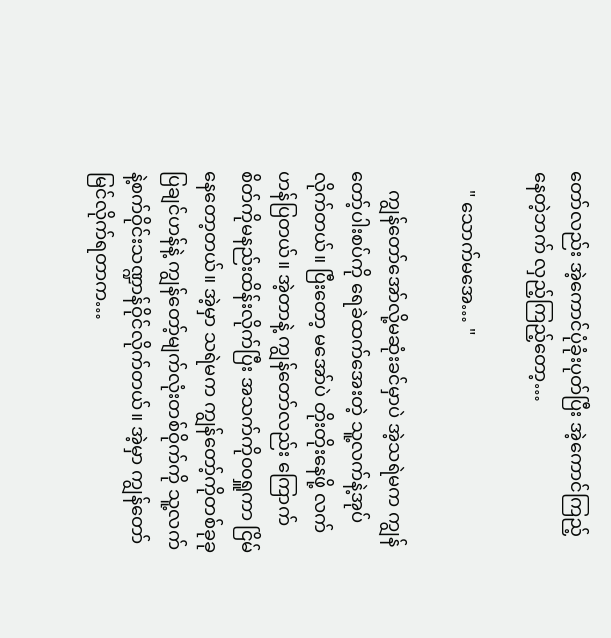တော်လည်း အဲ့ကောင်ပုံခုံးပုတ်ပြီး အဲ့ကောင်ကြည့်နေတဲ့ဘက် လှည့်ကြည့်တော့…

    " သောက်မအေ… "

    ကျွန်တော်အော်လို့မဆုံးခင်မှာပဲ အဲ့သရဲမက ကျွန်တော့်ပါးစပ်ကို ရေခဲထက်အေးတဲ့ သူ့လက်နဲ့အုပ်လိုက်တယ်။ ပြီးတော့ မအော်ပဲ တိုးတိုးနေဖို့ လက်ဟန်ပြတယ်။ အဲ့တာနဲ့ ကျွန်တော်လည်း ကြောက်စိတ်ကိုမနည်းထိန်းလိုက်ပြီး အသက်ကို၀၀ရှူကာ ငြိမ်နေတော့တယ်။ အဲ့မှာ သရဲမက ကျွန်တော့်ကိုတစ်ခုခုပြချင်ဟန်နဲ့ ကျွန်တော့်မျက်လုံးတစ်ဝိုက်ကို သူ့လက်နဲ့စက်ဝိုင်းသဏ္ဍာန်ဝိုင်လိုက်တယ်။ အဲ့မှာ ကျွန်တော်မြင်လိုက်ရတာက…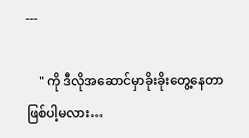---

    " ကို ဒီလိုအဆောင်မှာခိုးခိုးတွေ့နေတာဖြစ်ပါ့မလား…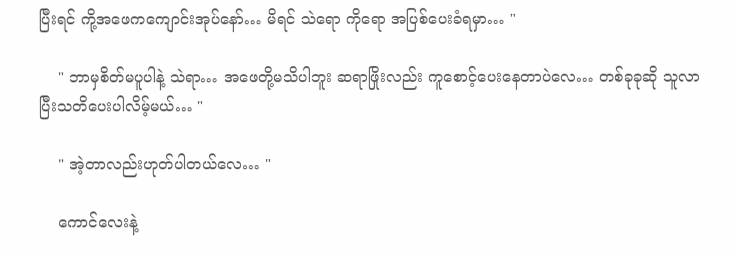ပြီးရင် ကို့အဖေကကျောင်းအုပ်နော်… မိရင် သဲရော ကိုရော အပြစ်ပေးခံရမှာ… "

    " ဘာမှစိတ်မပူပါနဲ့ သဲရာ… အဖေတို့မသိပါဘူး ဆရာဖြိုးလည်း ကူစောင့်ပေးနေတာပဲလေ… တစ်ခုခုဆို သူလာပြီးသတိပေးပါလိမ့်မယ်… "

    " အဲ့တာလည်းဟုတ်ပါတယ်လေ… "

    ကောင်လေးနဲ့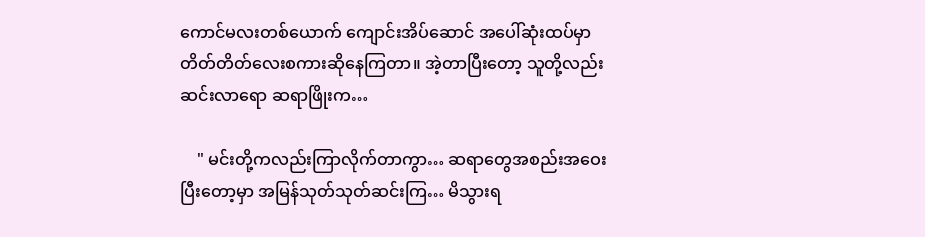ကောင်မလးတစ်ယောက် ကျောင်းအိပ်ဆောင် အပေါ်ဆုံးထပ်မှာ တိတ်တိတ်လေးစကားဆိုနေကြတာ။ အဲ့တာပြီးတော့ သူတို့လည်းဆင်းလာရော ဆရာဖြိုးက…

    " မင်းတို့ကလည်းကြာလိုက်တာကွာ… ဆရာတွေအစည်းအဝေးပြီးတော့မှာ အမြန်သုတ်သုတ်ဆင်းကြ… မိသွားရ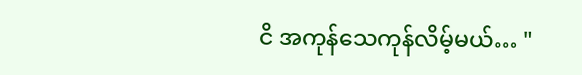ငိ အကုန်သေကုန်လိမ့်မယ်… "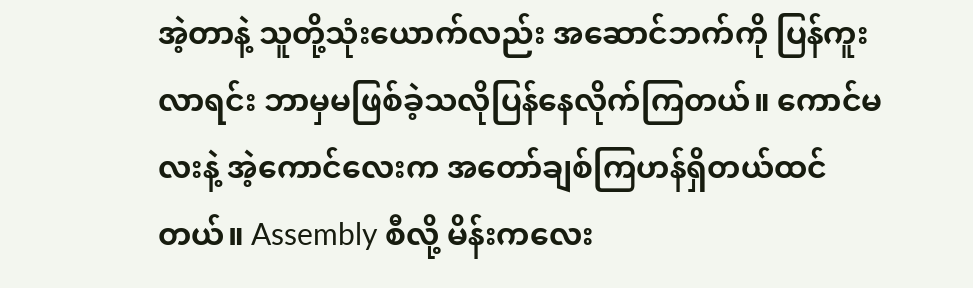အဲ့တာနဲ့ သူတို့သုံးယောက်လည်း အဆောင်ဘက်ကို ပြန်ကူးလာရင်း ဘာမှမဖြစ်ခဲ့သလိုပြန်နေလိုက်ကြတယ်။ ကောင်မလးနဲ့ အဲ့ကောင်လေးက အတော်ချစ်ကြဟန်ရှိတယ်ထင်တယ်။ Assembly စီလို့ မိန်းကလေး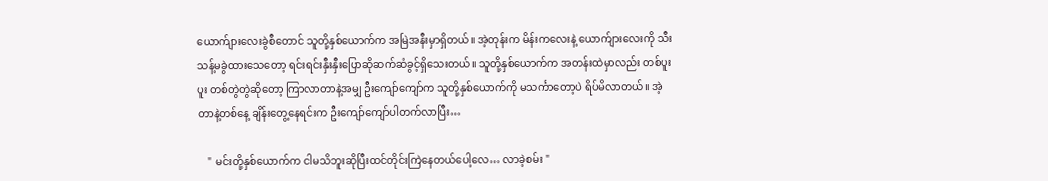ယောက်ျားလေးခွဲစီတောင် သူတို့နှစ်ယောက်က အမြဲအနီးမှာရှိတယ်။ အဲ့တုန်းက မိန်းကလေးနဲ့ ယောက်ျားလေးကို သီးသန့်မခွဲထားသေတော့ ရင်းရင်းနှီးနှီးပြောဆိုဆက်ဆံခွင့်ရှိသေးတယ်။ သူတို့နှစ်ယောက်က အတန်းထဲမှာလည်း တစ်ပူးပူး တစ်တွဲတွဲဆိုတော့ ကြာလာတာနဲ့အမျှ ဦးကျော်ကျော်က သူတို့နှစ်ယောက်ကို မသင်္ကာတော့ပဲ ရိပ်မိလာတယ်။ အဲ့တာနဲ့တစ်နေ့ ချိန်းတွေ့နေရင်းက ဦးကျော်ကျော်ပါတက်လာပြီး…

    " မင်းတို့နှစ်ယောက်က ငါမသိဘူးဆိုပြီးထင်တိုင်းကြဲနေတယ်ပေါ့လေ… လာခဲ့စမ်း "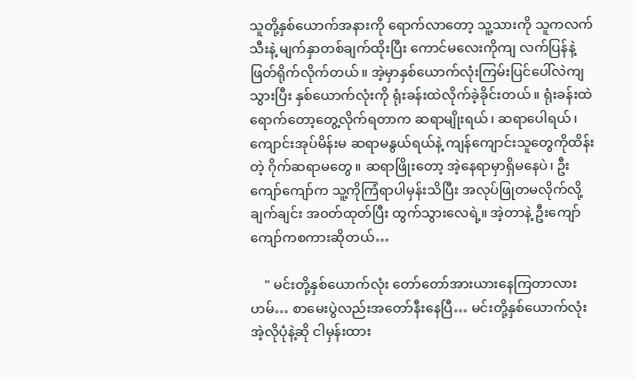သူတို့နှစ်ယောက်အနားကို ရောက်လာတော့ သူ့သားကို သူကလက်သီးနဲ့ မျက်နှာတစ်ချက်ထိုးပြီး ကောင်မလေးကိုကျ လက်ပြန်နဲ့ဖြတ်ရိုက်လိုက်တယ်။ အဲ့မှာနှစ်ယောက်လုံးကြမ်းပြင်ပေါ်လဲကျသွားပြီး နှစ်ယောက်လုံးကို ရုံးခန်းထဲလိုက်ခဲ့ခိုင်းတယ်။ ရုံးခန်းထဲရောက်တော့တွေ့လိုက်ရတာက ဆရာမျိုးရယ်၊ ဆရာပေါရယ်၊ ကျောင်းအုပ်မိန်းမ ဆရာမနွယ်ရယ်နဲ့ ကျန်ကျောင်းသူတွေကိုထိန်းတဲ့ ဂိုက်ဆရာ‌မ‌တွေ။ ဆရာဖြိုးတော့ အဲ့နေရာမှာရှိ‌မနေပဲ၊ ဦးကျော်ကျော်က သူ့ကိုကြံရာပါမှန်းသိပြီး အလုပ်ဖြုတမလိုက်လို့ ချက်ချင်း အ၀တ်ထုတ်ပြီး ထွက်သွားလေရဲ့။ အဲ့တာနဲ့ ဦးကျော်ကျော်ကစကားဆိုတယ်…

    " မင်းတို့နှစ်ယောက်လုံး တော်တော်အားယားနေကြတာလား ဟမ်… စာမေးပွဲလည်းအတော်နီးနေပြီ… မင်းတို့နှစ်ယောက်လုံး အဲ့လိုပုံနဲ့ဆို ငါမှန်းထား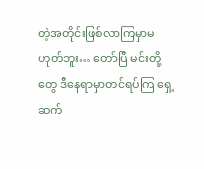တဲ့အတိုင်းဖြစ်လာကြမှာမဟုတ်ဘူး… တော်ပြီ မင်းတို့တွေ ဒီနေရာမှာတင်ရပ်ကြ ရှေ့ဆက်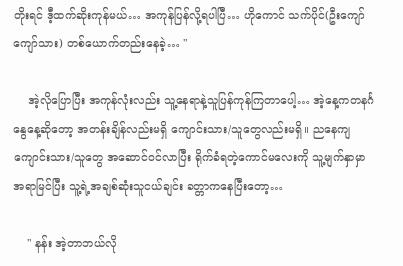တိုးရင် ဒီ့ထက်ဆိုးကုန်မယ်… အကုန်ပြန်လို့ရပါပြီ… ဟိုကောင် သက်ပိုင်(ဦးကျော်ကျော်သား) တစ်ယောက်တည်းနေခဲ့… "

    အဲ့လိုပြောပြီး အကုန်လုံးလည်း သူ့နေရာနဲ့သူပြန်ကုန်ကြတာပေါ့… အဲ့နေ့ကတနင်္ဂနွေနေ့ဆိုတော့ အတန်းချိန်လည်းမရှိ ကျောင်းသား/သူတွေလည်းမရှိ။ ညနေကျ ကျောင်းသား/သူတွေ အဆောင်၀င်လာပြီး ရိုက်ခံရတဲ့ကောင်မလေးကို သူ့မျက်နှာမှာအရာမြင်ပြီး သူ့ရဲ့အချစ်ဆုံးသူငယ်ချင်း ခတ္တာကနေပြီးတော့…

    " နန်း အဲ့တာဘယ်လို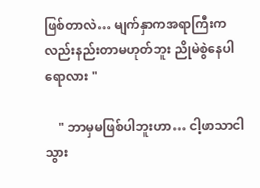ဖြစ်တာလဲ… မျက်နှာကအရာကြီးကလည်းနည်းတာမဟုတ်ဘူး ညိုမဲစွဲနေပါရောလား "

    " ဘာမှမဖြစ်ပါဘူးဟာ… ငါ့ဖာသာငါ သွား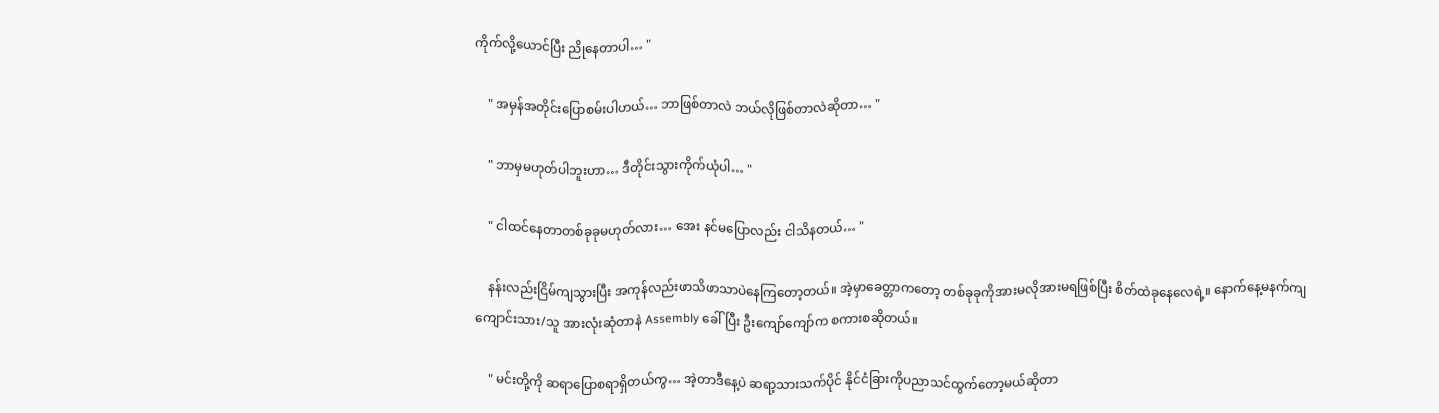ကိုက်လို့ယောင်ပြီး ညိုနေတာပါ… "

    " အမှန်အတိုင်းပြောစမ်းပါဟယ်… ဘာဖြစ်တာလဲ ဘယ်လိုဖြစ်တာလဲဆိုတာ… "

    " ဘာမှမဟုတ်ပါဘူးဟာ… ဒီတိုင်းသွားကိုက်ယုံပါ… "

    " ငါထင်နေတာတစ်ခုခုမဟုတ်လား… အေး နင်မပြောလည်း ငါသိနတယ်… "

    နန်းလည်းငြိမ်ကျသွားပြီး အကုန်လည်းဖာသိဖာသာပဲနေကြတော့တယ်။ အဲ့မှာခေတ္တာကတော့ တစ်ခုခုကိုအားမလိုအားမရဖြစ်ပြီး စိတ်ထဲခုနေလေ‌ရဲ့။ နောက်နေ့မနက်ကျ ကျောင်းသား/သူ အားလုံးဆုံတာနဲ Assembly ခေါ်ပြီး ဦးကျော်ကျော်က စကားစဆိုတယ်။

    " မင်းတို့ကို ဆရာပြောစရာရှိတယ်ကွ… အဲ့တာဒီနေ့ပဲ ဆရာ့သားသက်ပိုင် နိုင်ငံခြားကိုပညာသင်ထွက်တော့မယ်ဆိုတာ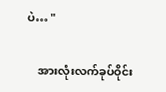ပဲ… "

    အားလုံးလက်ခုပ်ဝိုင်း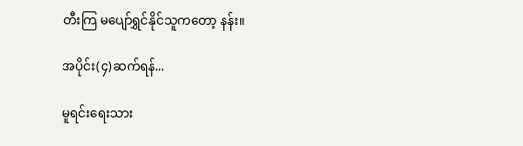တီးကြ မပျော်ရွှင်နိုင်သူကတော့ နန်း။

အပိုင်း(၄)ဆက်ရန်...

မူရင်းရေးသား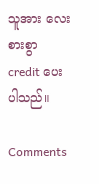သူအား လေးစားစွာ credit ပေးပါသည်။

Comments